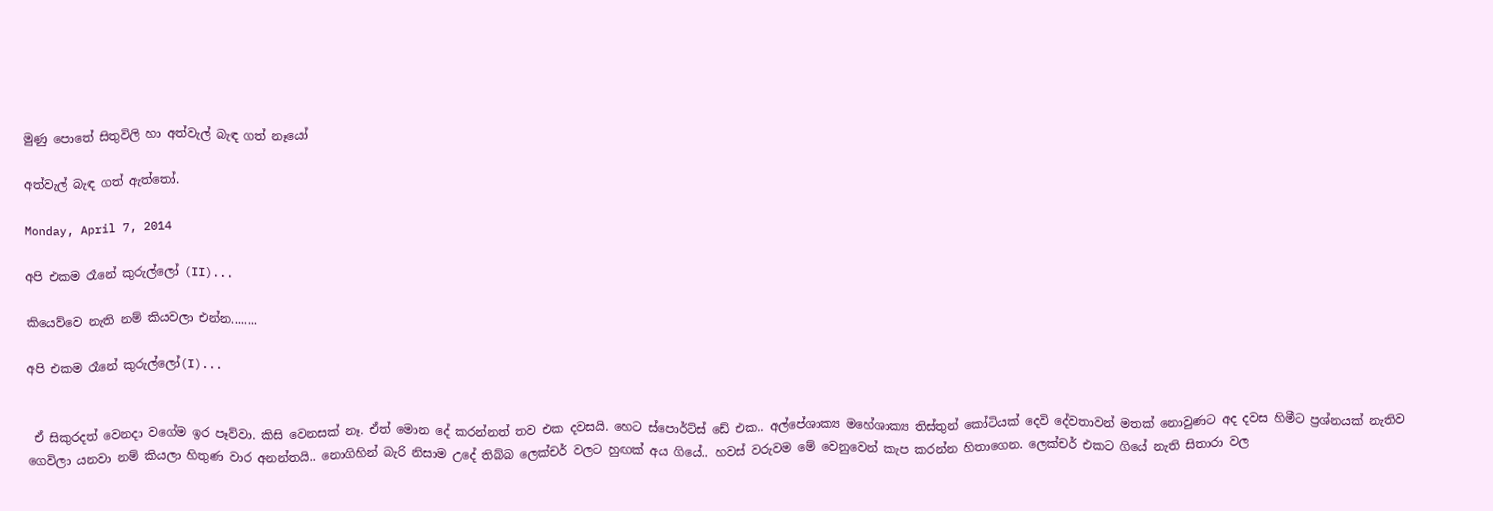මුණු පොතේ සිතුවිලි හා අත්වැල් බැඳ ගත් නෑයෝ

අත්වැල් බැඳ ගත් ඇත්තෝ.

Monday, April 7, 2014

අපි එකම රෑනේ කුරුල්ලෝ (II)...

කියෙව්වෙ නැති නම් කියවලා එන්න........

අපි එකම රෑනේ කුරුල්ලෝ(I)...


 ඒ සිකුරදත් වෙනදා වගේම ඉර පෑව්වා. කිසි වෙනසක් නෑ. ඒත් මොන දේ කරන්නත් තව එක දවසයි. හෙට ස්පොර්ට්ස් ඩේ එක.. අල්පේශාක්‍ය මහේශාක්‍ය තිස්තුන් කෝටියක් දෙවි දේවතාවන් මතක් නොවුණට අද දවස හිමීට ප්‍රශ්නයක් නැතිව ගෙවිලා යනවා නම් කියලා හිතුණ වාර අනන්තයි.. නොගිහින් බැරි නිසාම උදේ තිබ්බ ලෙක්චර් වලට හුඟක් අය ගියේ.. හවස් වරුවම මේ වෙනුවෙන් කැප කරන්න හිතාගෙන. ලෙක්චර් එකට ගියේ නැති සිතාරා වල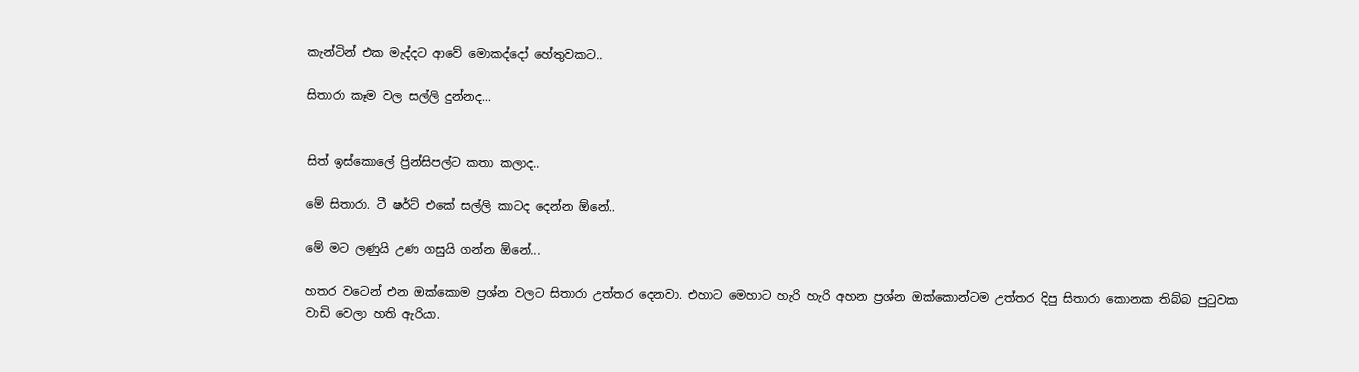කැන්ටින් එක මැද්දට ආවේ මොකද්දෝ හේතුවකට..

සිතාරා කෑම වල සල්ලි දුන්නද...


සිත් ඉස්කොලේ ප්‍රින්සිපල්ට කතා කලාද..

මේ සිතාරා. ටී ෂර්ට් එකේ සල්ලි කාටද දෙන්න ඕනේ..

මේ මට ලණුයි උණ ගසුයි ගන්න ඕනේ...

හතර වටෙන් එන ඔක්කොම ප්‍රශ්න වලට සිතාරා උත්තර දෙනවා. එහාට මෙහාට හැරි හැරි අහන ප්‍රශ්න ඔක්කොන්ටම උත්තර දිපු සිතාරා කොනක තිබ්බ පුටුවක වාඩි වෙලා හති ඇරියා.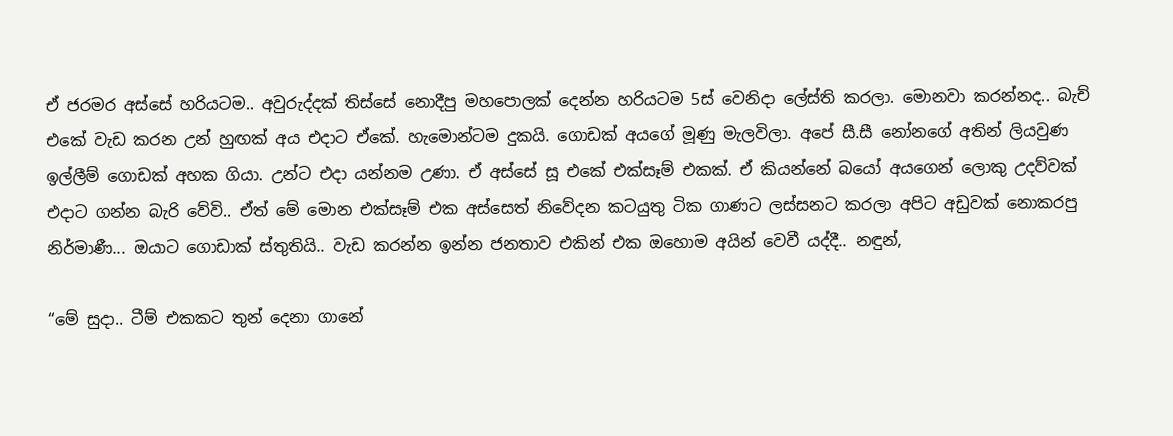ඒ ජරමර අස්සේ හරියටම.. අවුරුද්දක් තිස්සේ නොදීපු මහපොලක් දෙන්න හරියටම 5ස් වෙනිදා ලේස්ති කරලා. මොනවා කරන්නද.. බැච් එකේ වැඩ කරන උන් හුඟක් අය එදාට ඒකේ. හැමොන්ටම දුකයි. ගොඩක් අයගේ මූණු මැලවිලා. අපේ සී.සී නෝනගේ අතින් ලියවුණ ඉල්ලීම් ගොඩක් අහක ගියා. උන්ට එදා යන්නම උණා. ඒ අස්සේ සූ එකේ එක්සෑම් එකක්. ඒ කියන්නේ බයෝ අයගෙන් ලොකු උදව්වක් එදාට ගන්න බැරි වේවි.. ඒත් මේ මොන එක්සෑම් එක අස්සෙත් නිවේදන කටයුතු ටික ගාණට ලස්සනට කරලා අපිට අඩුවක් නොකරපු නිර්මාණී... ඔයාට ගොඩාක් ස්තුතියි.. වැඩ කරන්න ඉන්න ජනතාව එකින් එක ඔහොම අයින් වෙවී යද්දී.. නඳුන්,

“මේ සුදා.. ටීම් එකකට තුන් දෙනා ගානේ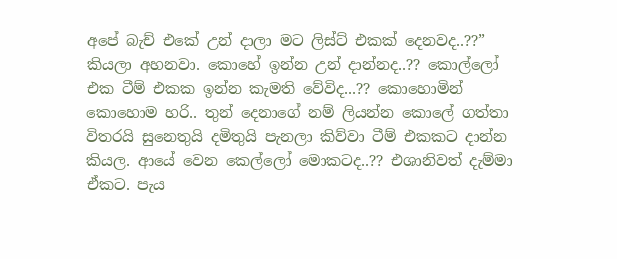අපේ බැච් එකේ උන් දාලා මට ලිස්ට් එකක් දෙනවද..??”
කියලා අහනවා. කොහේ ඉන්න උන් දාන්නද..?? කොල්ලෝ එක ටීම් එකක ඉන්න කැමති වේවිද...?? කොහොමින් කොහොම හරි.. තුන් දෙනාගේ නම් ලියන්න කොලේ ගත්තා විතරයි සුනෙතුයි දමිතුයි පැනලා කිව්වා ටීම් එකකට දාන්න කියල. ආයේ වෙන කෙල්ලෝ මොකටද..?? එශානිවත් දැම්මා ඒකට. පැය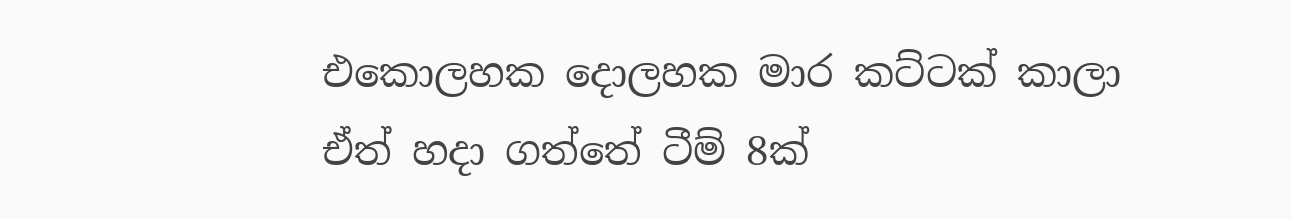එකොලහක දොලහක මාර කට්ටක් කාලා ඒත් හදා ගත්තේ ටීම් 8ක්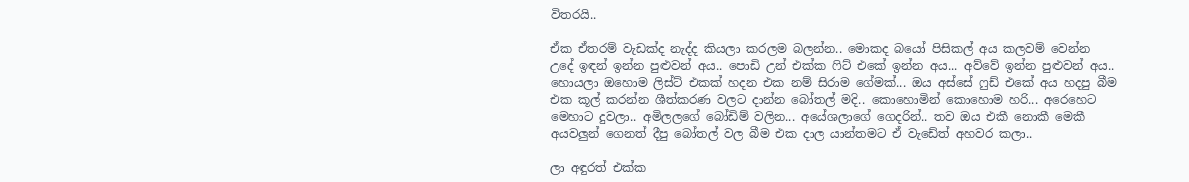විතරයි..

ඒක ඒතරම් වැඩක්ද නැද්ද කියලා කරලම බලන්න.. මොකද බයෝ පිසිකල් අය කලවම් වෙන්න උදේ ඉඳන් ඉන්න පුළුවන් අය.. පොඩි උන් එක්ක ෆිට් එකේ ඉන්න අය... අව්වේ ඉන්න පුළුවන් අය.. හොයලා ඔහොම ලිස්ට් එකක් හදන එක නම් සිරාම ගේමක්... ඔය අස්සේ ෆුඩ් එකේ අය හදපු බීම එක කූල් කරන්න ශීත්කරණ වලට දාන්න බෝතල් මදි.. කොහොමින් කොහොම හරි... අරෙහෙට මෙහාට දුවලා.. අමිලලගේ බෝඩිම් වලින... අයේශලාගේ ගෙදරින්.. තව ඔය එකී නොකී මෙකී අයවලුන් ගෙනත් දීපු බෝතල් වල බීම එක දාල යාන්තමට ඒ වැඩේත් අහවර කලා..

ලා අඳුරත් එක්ක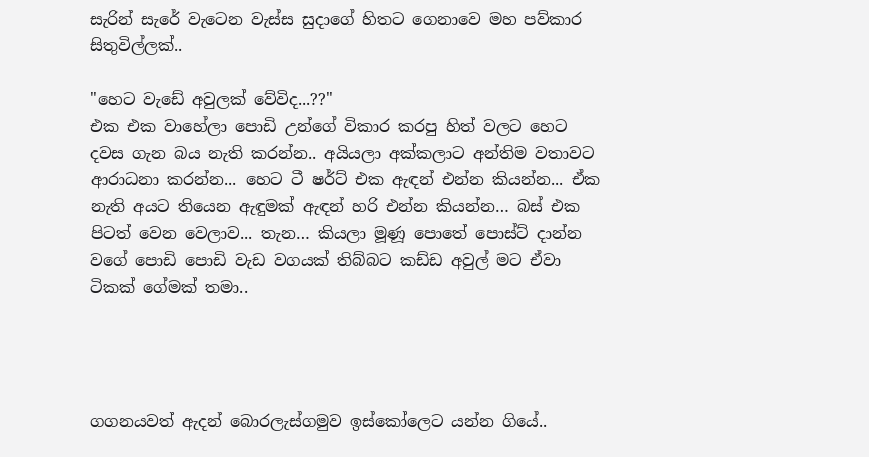සැරින් සැරේ වැටෙන වැස්ස සුදාගේ හිතට ගෙනාවෙ මහ පව්කාර සිතුවිල්ලක්..

"හෙට වැඩේ අවුලක් වේවිද...??"
එක එක වාහේලා පොඩි උන්ගේ විකාර කරපු හිත් වලට හෙට දවස ගැන බය නැති කරන්න.. අයියලා අක්කලාට අන්තිම වතාවට ආරාධනා කරන්න... හෙට ටී ෂර්ට් එක ඇඳන් එන්න කියන්න... ඒක නැති අයට තියෙන ඇඳුමක් ඇඳන් හරි එන්න කියන්න… බස් එක පිටත් වෙන වෙලාව... තැන… කියලා මූණූ පොතේ පොස්ට් දාන්න වගේ පොඩි පොඩි වැඩ වගයක් තිබ්බට කඩ්ඩ අවුල් මට ඒවා ටිකක් ගේමක් තමා..




ගගනයවත් ඇදන් බොරලැස්ගමුව ඉස්කෝලෙට යන්න ගියේ..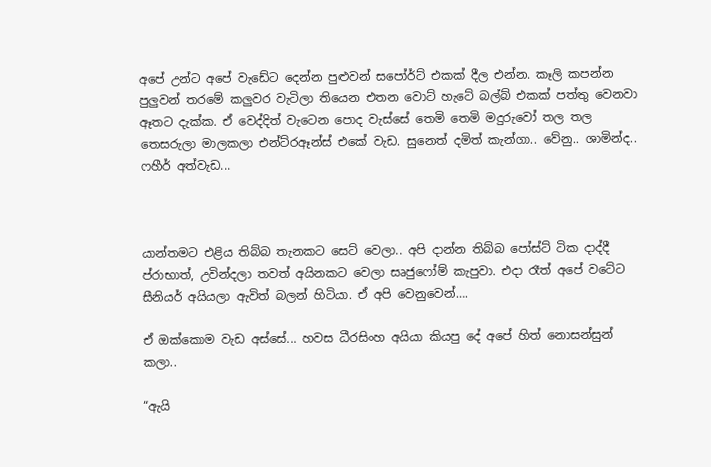අපේ උන්ට අපේ වැඩේට දෙන්න පුළුවන් සපෝර්ට් එකක් දීල එන්න. කෑලි කපන්න පුලුවන් තරමේ කලුවර වැටිලා තියෙන එතන වොට් හැටේ බල්බ් එකක් පත්තු වෙනවා ඈතට දැක්ක. ඒ වෙද්දිත් වැටෙන පොද වැස්සේ තෙමි තෙමි මදුරුවෝ තල තල තෙසරුලා මාලකලා එන්ට්රඈන්ස් එකේ වැඩ. සුනෙත් දමිත් කැන්ගා.. වේනු.. ශාමින්ද.. ෆහීර් අත්වැඩ...



යාන්තමට එළිය තිබ්බ තැනකට සෙට් වෙලා.. අපි දාන්න තිබ්බ පෝස්ට් ටික දාද්දී ප්රාභාත්, උවින්දලා තවත් අයිනකට වෙලා සෘජුෆෝම් කැපුවා. එදා රෑත් අපේ වටේට සීනියර් අයියලා ඇවිත් බලන් හිටියා. ඒ අපි වෙනුවෙන්….

ඒ ඔක්කොම වැඩ අස්සේ... හවස ධීරසිංහ අයියා කියපු දේ අපේ හිත් නොසන්සුන් කලා..

“ඇයි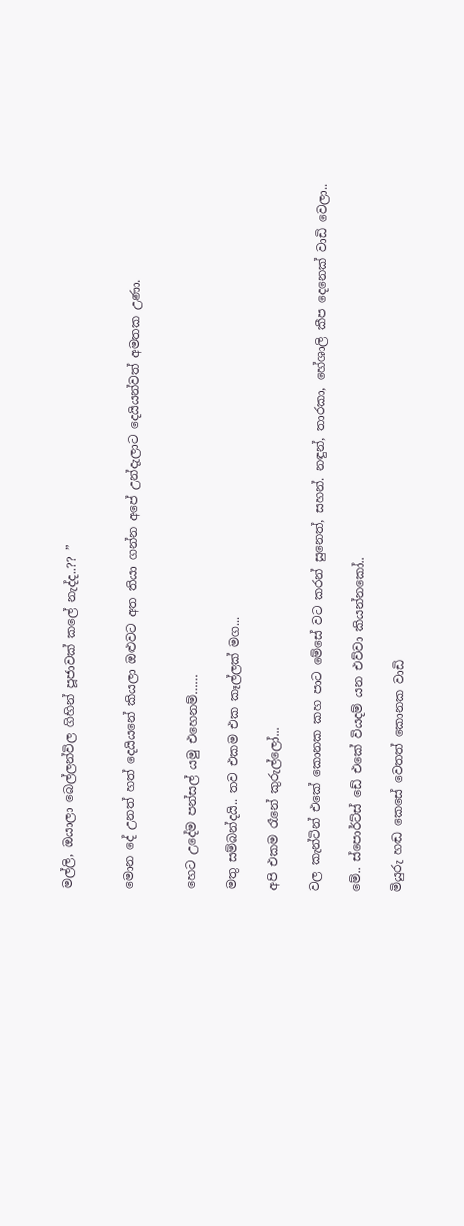මල්ලි, ඔයාලා බෙල්ලන්විල ගිහින් පූජාවක් කලේ නැද්ද..?? ”


මොන දේ උනත් හත් දෙයියනේ කියලා ඔළුවට අත තියා ගන්න අපේ උන්දැලාට දෙයියන්වත් අමතක උණා.


හෙට උදේම පන්සල් යමු එහෙනම්……

මතු සම්බන්දයි.. තව එකම එක කෑල්ලක් මග...

අපි එකම රෑනේ කුරුල්ලෝ...

වල කැන්ටින් එකේ කොනක කහ පාට මේසේ වට කරන් සුනෙත්, සහන්. නඳුන්, තාරකා, හේශාලි කීප දෙනෙක් වාඩි වෙලා..

මේ.. ස්පොර්ට්ස් ඩේ එකේ වියදම් යන එව්වා කියන්නකෝ..

මියුරු හඬ කෙසේ වෙතත් කොනක වාඩි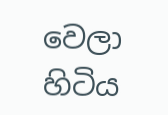වෙලා හිටිය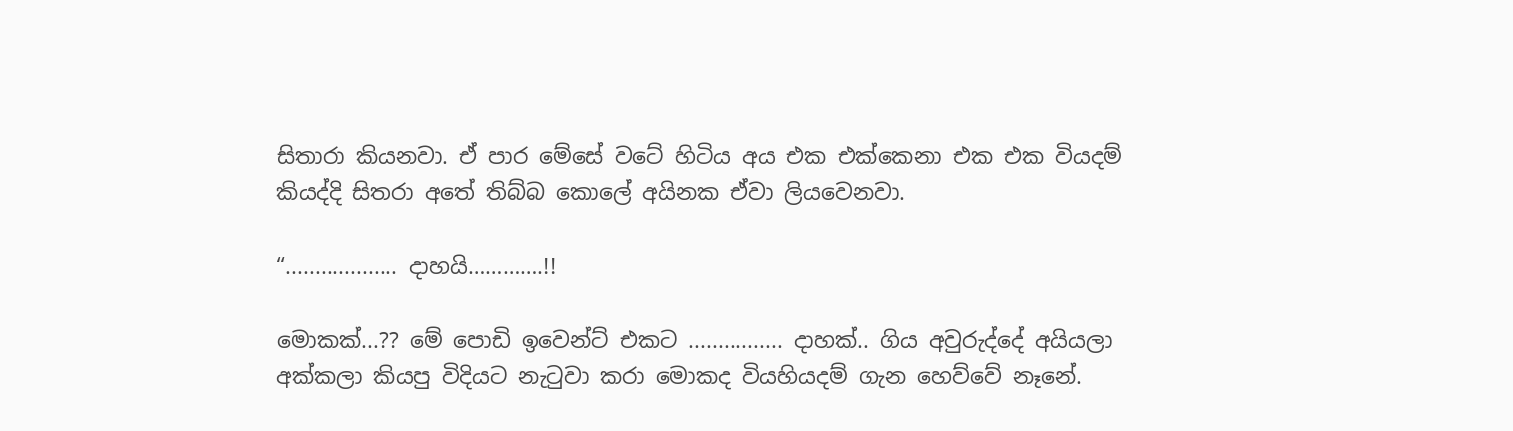සිතාරා කියනවා. ඒ පාර මේසේ වටේ හිටිය අය එක එක්කෙනා එක එක වියදම් කියද්දි සිතරා අතේ තිබ්බ කොලේ අයිනක ඒවා ලියවෙනවා.

“................... දාහයි………….!!

මොකක්...?? මේ පොඩි ඉවෙන්ට් එකට ................ දාහක්.. ගිය අවුරුද්දේ අයියලා අක්කලා කියපු විදියට නැටුවා කරා මොකද වියහියදම් ගැන හෙව්වේ නෑනේ.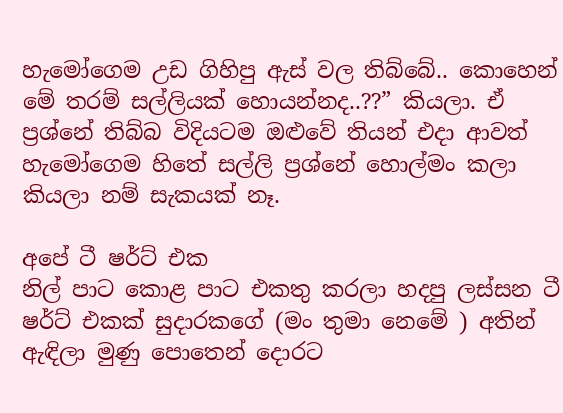හැමෝගෙම උඩ ගිහිපු ඇස් වල තිබ්බේ.. කොහෙන් මේ තරම් සල්ලියක් හොයන්නද..??” කියලා. ඒ ප්‍රශ්නේ තිබ්බ විදියටම ඔළුවේ තියන් එදා ආවත් හැමෝගෙම හිතේ සල්ලි ප්‍රශ්නේ හොල්මං කලා කියලා නම් සැකයක් නෑ.

අපේ ටී ෂර්ට් එක
නිල් පාට කොළ පාට එකතු කරලා හදපු ලස්සන ටී ෂර්ට් එකක් සුදාරකගේ (මං තුමා නෙමේ ) අතින් ඇඳිලා මුණු පොතෙන් දොරට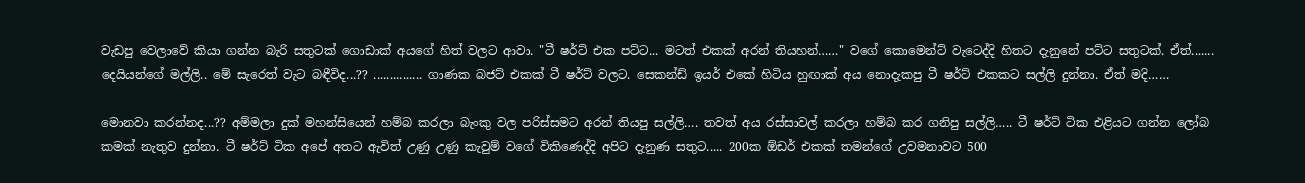වැඩපු වෙලාවේ කියා ගන්න බැරි සතුටක් ගොඩාක් අයගේ හිත් වලට ආවා. "ටී ෂර්ට් එක පට්ට... මටත් එකක් අරන් තියහන්……" වගේ කොමෙන්ට් වැටෙද්දි හිතට දැනුනේ පට්ට සතුටක්. ඒත්....... දෙයියන්ගේ මල්ලි.. මේ සැරෙත් වැට බඳීවිද...?? ............... ගාණක බජට් එකක් ටී ෂර්ට් වලට. සෙකන්ඩ් ඉයර් එකේ හිටි‍ය හුඟාක් අය නොදැකපු ටී ෂර්ට් එකකට සල්ලි දුන්නා. ඒත් මදි……

මොනවා කරන්නද...?? අම්මලා දුක් මහන්සියෙන් හම්බ කරලා බැංකු වල පරිස්සමට අරන් තියපු සල්ලි…. තවත් අය රස්සාවල් කරලා හම්බ කර ගනිපු සල්ලි….. ටී ෂර්ට් ටික එළියට ගන්න ලෝබ කමක් නැතුව දුන්නා. ටී ෂර්ට් ටික අපේ අතට ඇවිත් උණු උණු කැවුම් වගේ විකිණෙද්දි අපිට දැනුණ සතුට..... 200ක ඕඩර් එකක් තමන්ගේ උවමනාවට 500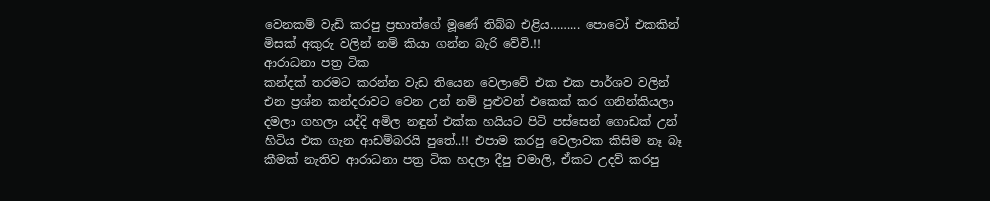වෙනකම් වැඩි කරපු ප්‍රභාත්ගේ මූණේ තිබ්බ එළිය……... පොටෝ එකකින් මිසක් අකුරු වලින් නම් කියා ගන්න බැරි වේවි.!!
ආරාධනා පත්‍ර ටික
කන්දක් තරමට කරන්න වැඩ තියෙන වෙලාවේ එක එක පාර්ශව වලින් එන ප්‍රශ්න කන්දරාවට වෙන උන් නම් පුළුවන් එකෙක් කර ගනින්කියලා දමලා ගහලා යද්දි අමිල නඳුන් එක්ක හයියට පිටි පස්සෙන් ගොඩක් උන් හිටිය එක ගැන ආඩම්බරයි පුතේ..!! එපාම කරපු වෙලාවක කිසිම නෑ බෑ කීමක් නැතිව ආරාධනා පත්‍ර ටික හදලා දීපු චමාලි, ඒකට උදව් කරපු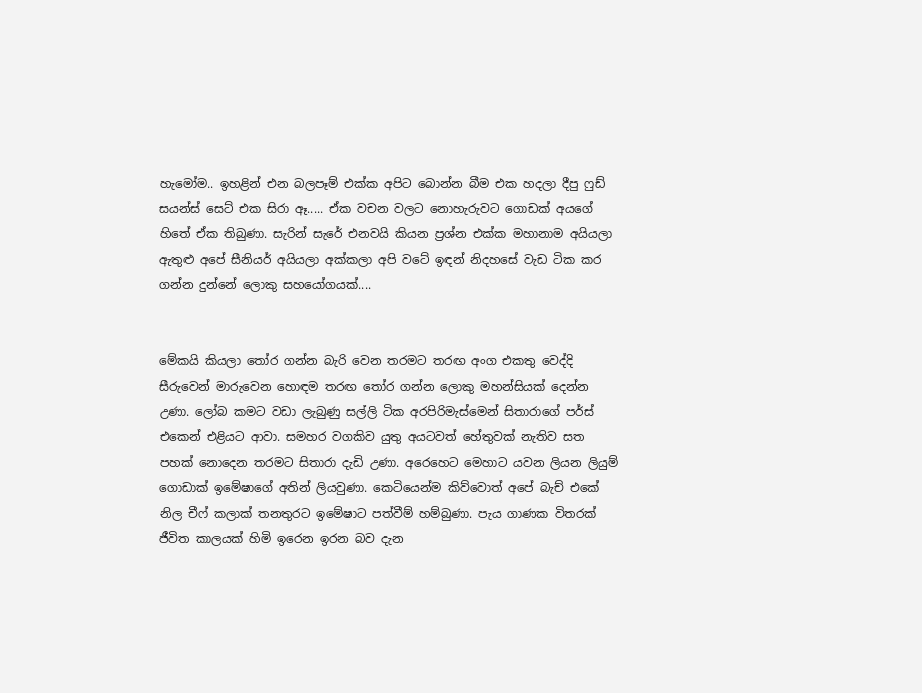හැමෝම.. ඉහළින් එන බලපෑම් එක්ක අපිට බොන්න බීම එක හදලා දීපු ෆුඩ් සයන්ස් සෙට් එක සිරා ඈ..... ඒක වචන වලට නොහැරුවට ගොඩක් අයගේ හිතේ ඒක තිබුණා. සැරින් සැරේ එනවයි කියන ප්‍රශ්න එක්ක මහානාම අයියලා ඇතුළු අපේ සීනියර් අයියලා අක්කලා අපි වටේ ඉඳන් නිදහසේ වැඩ ටික කර ගන්න දුන්නේ ලොකු සහයෝගයක්....


මේකයි කියලා තෝර ගන්න බැරි වෙන තරමට තරඟ අංග එකතු වෙද්දි සීරුවෙන් මාරුවෙන හොඳම තරඟ තෝර ගන්න ලොකු මහන්සියක් දෙන්න උණා. ලෝබ කමට වඩා ලැබුණු සල්ලි ටික අරපිරිමැස්මෙන් සිතාරාගේ පර්ස් එකෙන් එළියට ආවා. සමහර වගකිව යුතු අයටවත් හේතුවක් නැතිව සත පහක් නොදෙන තරමට සිතාරා දැඩි උණා. අරෙහෙට මෙහාට යවන ලියන ලියුම් ගොඩාක් ඉමේෂාගේ අතින් ලියවුණා. කෙටියෙන්ම කිව්වොත් අපේ බැච් එකේ නිල චීෆ් කලාක් තනතුරට ඉමේෂාට පත්වීම් හම්බුණා. පැය ගාණක විතරක් ජීවිත කාලයක් හිමි ඉරෙන ඉරන බව දැන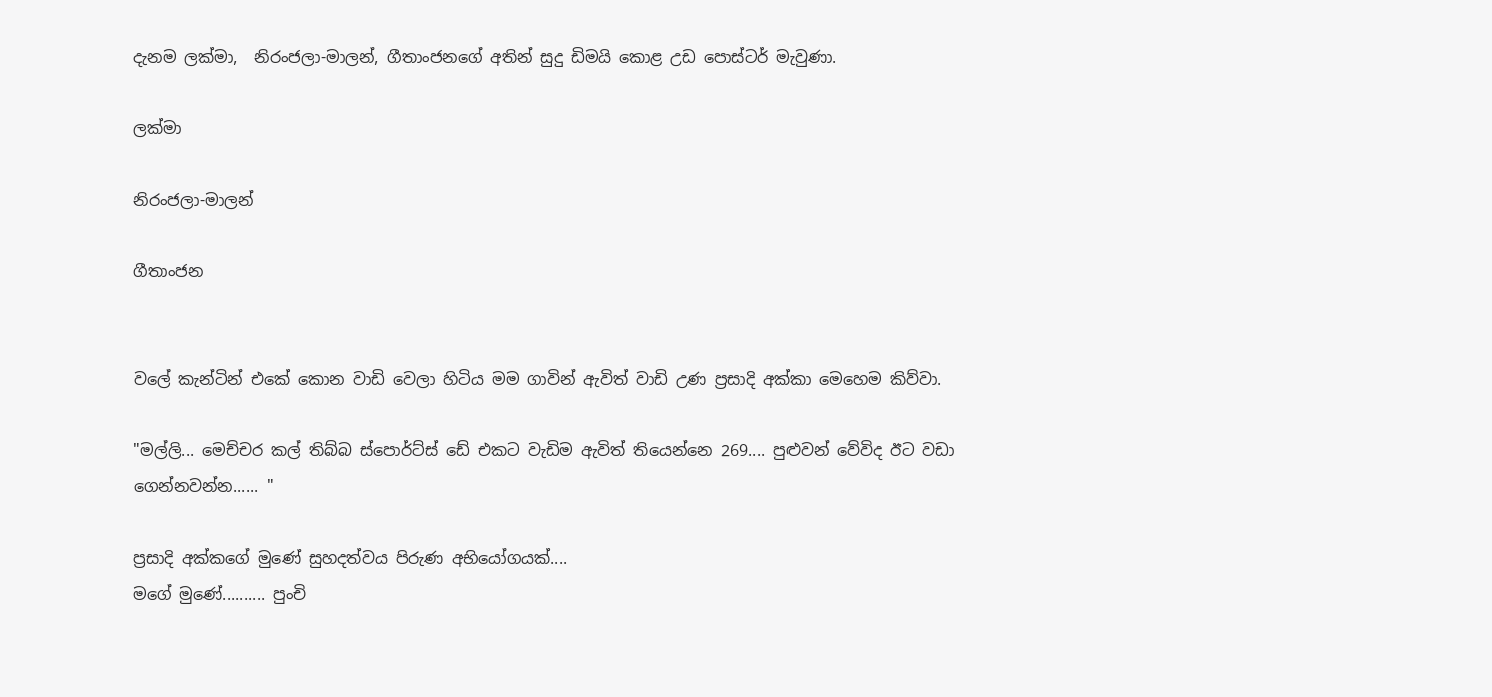දැනම ලක්මා,  නිරංජලා-මාලන්, ගීතාංජනගේ අතින් සුදු ඩිමයි කොළ උඩ පොස්ටර් මැවුණා.

ලක්මා

නිරංජලා-මාලන්

ගීතාංජන


වලේ කැන්ටින් එකේ කොන වාඩි වෙලා හිටිය මම ගාවින් ඇවිත් වාඩි උණ ප්‍රසාදි අක්කා මෙහෙම කිව්වා.

"මල්ලි... මෙච්චර කල් තිබ්බ ස්පොර්ට්ස් ඩේ එකට වැඩිම ඇවිත් තියෙන්නෙ 269.... පුළුවන් වේවිද ඊට වඩා ගෙන්නවන්න...... "

ප්‍රසාදි අක්කගේ මුණේ සුහදත්වය පිරුණ අභියෝගයක්....
මගේ මුණේ.......... පුංචි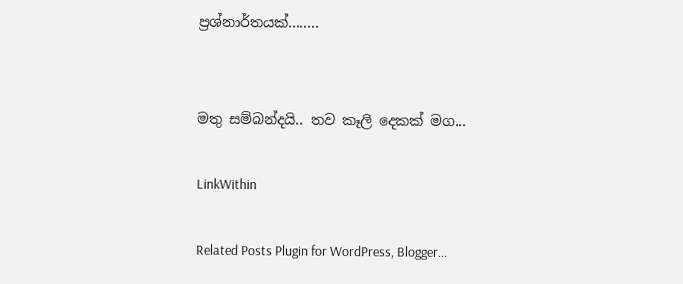ප්‍රශ්නාර්තයක්........


මතු සම්බන්දයි.. තව කෑලි දෙකක් මග...

LinkWithin

Related Posts Plugin for WordPress, Blogger...